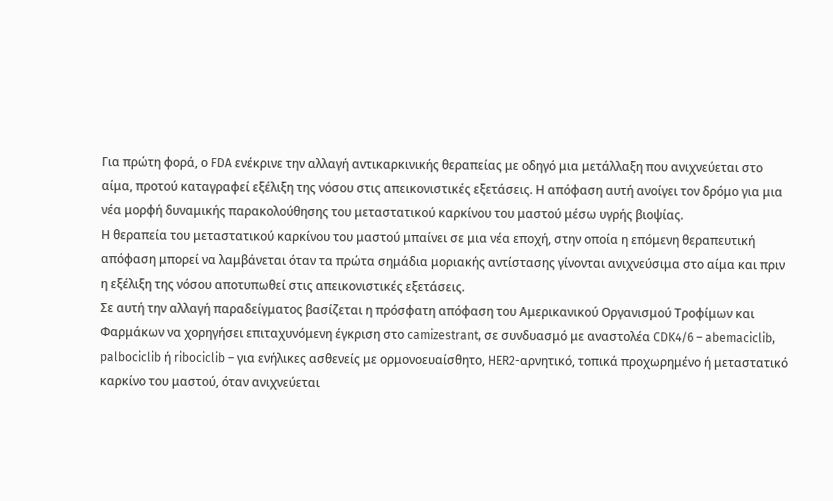Για πρώτη φορά, ο FDA ενέκρινε την αλλαγή αντικαρκινικής θεραπείας με οδηγό μια μετάλλαξη που ανιχνεύεται στο αίμα, προτού καταγραφεί εξέλιξη της νόσου στις απεικονιστικές εξετάσεις. Η απόφαση αυτή ανοίγει τον δρόμο για μια νέα μορφή δυναμικής παρακολούθησης του μεταστατικού καρκίνου του μαστού μέσω υγρής βιοψίας.
Η θεραπεία του μεταστατικού καρκίνου του μαστού μπαίνει σε μια νέα εποχή, στην οποία η επόμενη θεραπευτική απόφαση μπορεί να λαμβάνεται όταν τα πρώτα σημάδια μοριακής αντίστασης γίνονται ανιχνεύσιμα στο αίμα και πριν η εξέλιξη της νόσου αποτυπωθεί στις απεικονιστικές εξετάσεις.
Σε αυτή την αλλαγή παραδείγματος βασίζεται η πρόσφατη απόφαση του Αμερικανικού Οργανισμού Τροφίμων και Φαρμάκων να χορηγήσει επιταχυνόμενη έγκριση στο camizestrant, σε συνδυασμό με αναστολέα CDK4/6 – abemaciclib, palbociclib ή ribociclib – για ενήλικες ασθενείς με ορμονοευαίσθητο, HER2-αρνητικό, τοπικά προχωρημένο ή μεταστατικό καρκίνο του μαστού, όταν ανιχνεύεται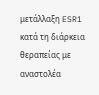μετάλλαξη ESR1 κατά τη διάρκεια θεραπείας με αναστολέα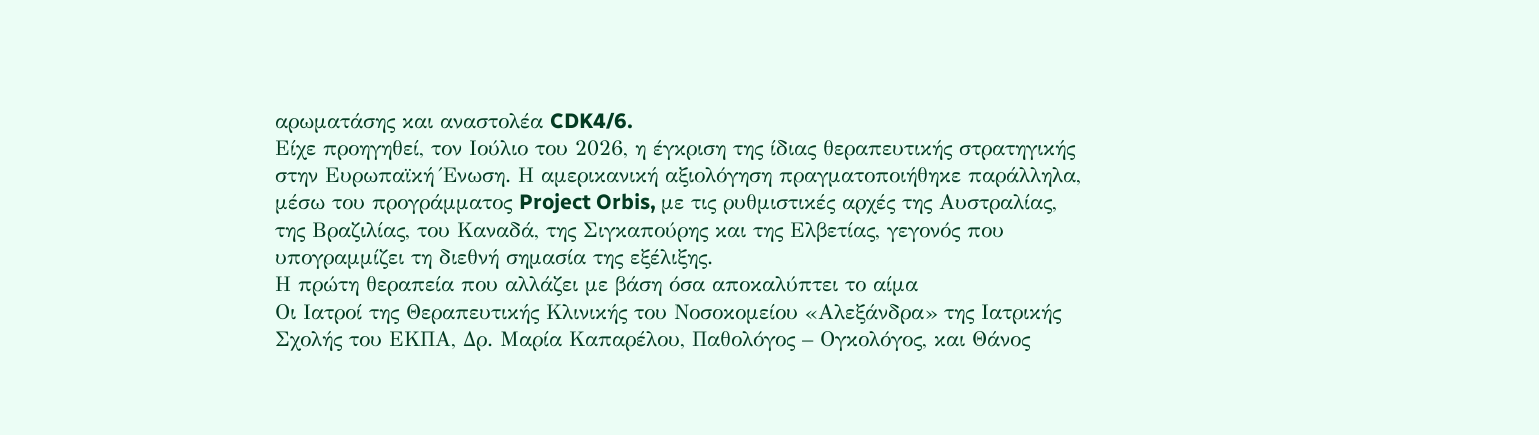αρωματάσης και αναστολέα CDK4/6.
Είχε προηγηθεί, τον Ιούλιο του 2026, η έγκριση της ίδιας θεραπευτικής στρατηγικής στην Ευρωπαϊκή Ένωση. Η αμερικανική αξιολόγηση πραγματοποιήθηκε παράλληλα, μέσω του προγράμματος Project Orbis, με τις ρυθμιστικές αρχές της Αυστραλίας, της Βραζιλίας, του Καναδά, της Σιγκαπούρης και της Ελβετίας, γεγονός που υπογραμμίζει τη διεθνή σημασία της εξέλιξης.
Η πρώτη θεραπεία που αλλάζει με βάση όσα αποκαλύπτει το αίμα
Οι Ιατροί της Θεραπευτικής Κλινικής του Νοσοκομείου «Αλεξάνδρα» της Ιατρικής Σχολής του ΕΚΠΑ, Δρ. Μαρία Καπαρέλου, Παθολόγος – Ογκολόγος, και Θάνος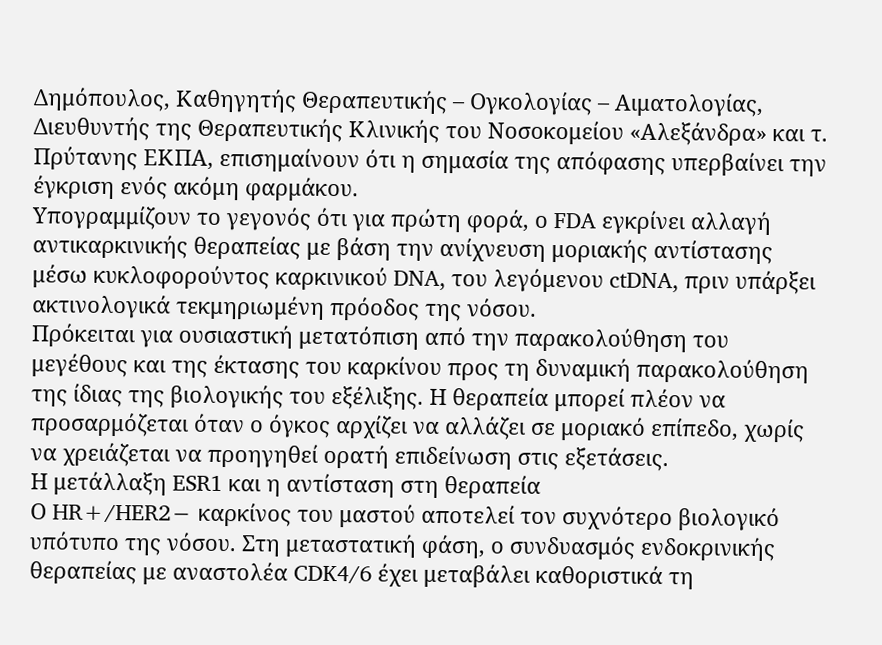Δημόπουλος, Καθηγητής Θεραπευτικής – Ογκολογίας – Αιματολογίας, Διευθυντής της Θεραπευτικής Κλινικής του Νοσοκομείου «Αλεξάνδρα» και τ. Πρύτανης ΕΚΠΑ, επισημαίνουν ότι η σημασία της απόφασης υπερβαίνει την έγκριση ενός ακόμη φαρμάκου.
Υπογραμμίζουν το γεγονός ότι για πρώτη φορά, ο FDA εγκρίνει αλλαγή αντικαρκινικής θεραπείας με βάση την ανίχνευση μοριακής αντίστασης μέσω κυκλοφορούντος καρκινικού DNA, του λεγόμενου ctDNA, πριν υπάρξει ακτινολογικά τεκμηριωμένη πρόοδος της νόσου.
Πρόκειται για ουσιαστική μετατόπιση από την παρακολούθηση του μεγέθους και της έκτασης του καρκίνου προς τη δυναμική παρακολούθηση της ίδιας της βιολογικής του εξέλιξης. Η θεραπεία μπορεί πλέον να προσαρμόζεται όταν ο όγκος αρχίζει να αλλάζει σε μοριακό επίπεδο, χωρίς να χρειάζεται να προηγηθεί ορατή επιδείνωση στις εξετάσεις.
Η μετάλλαξη ESR1 και η αντίσταση στη θεραπεία
Ο HR+/HER2− καρκίνος του μαστού αποτελεί τον συχνότερο βιολογικό υπότυπο της νόσου. Στη μεταστατική φάση, ο συνδυασμός ενδοκρινικής θεραπείας με αναστολέα CDK4/6 έχει μεταβάλει καθοριστικά τη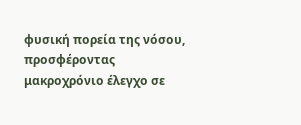φυσική πορεία της νόσου, προσφέροντας μακροχρόνιο έλεγχο σε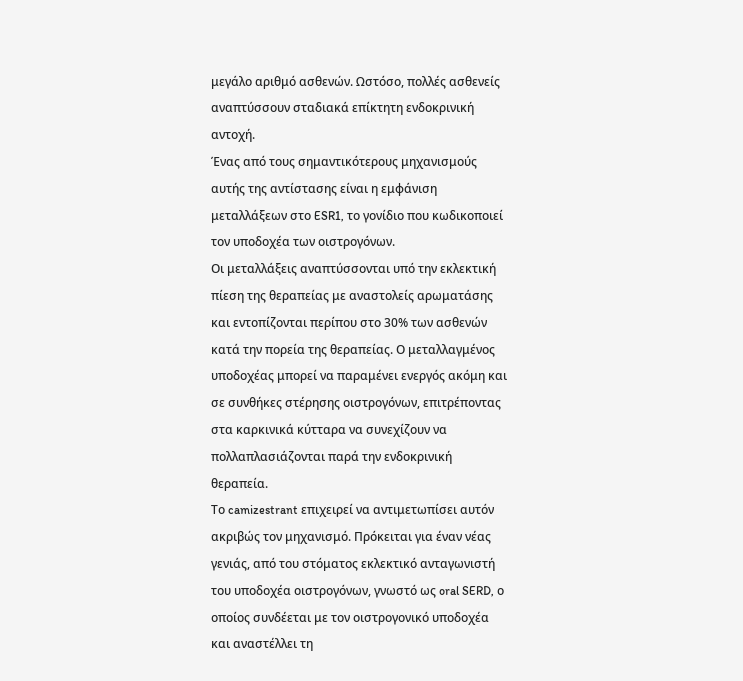μεγάλο αριθμό ασθενών. Ωστόσο, πολλές ασθενείς αναπτύσσουν σταδιακά επίκτητη ενδοκρινική αντοχή.
Ένας από τους σημαντικότερους μηχανισμούς αυτής της αντίστασης είναι η εμφάνιση μεταλλάξεων στο ESR1, το γονίδιο που κωδικοποιεί τον υποδοχέα των οιστρογόνων.
Οι μεταλλάξεις αναπτύσσονται υπό την εκλεκτική πίεση της θεραπείας με αναστολείς αρωματάσης και εντοπίζονται περίπου στο 30% των ασθενών κατά την πορεία της θεραπείας. Ο μεταλλαγμένος υποδοχέας μπορεί να παραμένει ενεργός ακόμη και σε συνθήκες στέρησης οιστρογόνων, επιτρέποντας στα καρκινικά κύτταρα να συνεχίζουν να πολλαπλασιάζονται παρά την ενδοκρινική θεραπεία.
Το camizestrant επιχειρεί να αντιμετωπίσει αυτόν ακριβώς τον μηχανισμό. Πρόκειται για έναν νέας γενιάς, από του στόματος εκλεκτικό ανταγωνιστή του υποδοχέα οιστρογόνων, γνωστό ως oral SERD, ο οποίος συνδέεται με τον οιστρογονικό υποδοχέα και αναστέλλει τη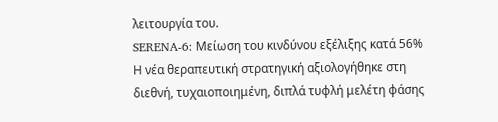λειτουργία του.
SERENA-6: Μείωση του κινδύνου εξέλιξης κατά 56%
Η νέα θεραπευτική στρατηγική αξιολογήθηκε στη διεθνή, τυχαιοποιημένη, διπλά τυφλή μελέτη φάσης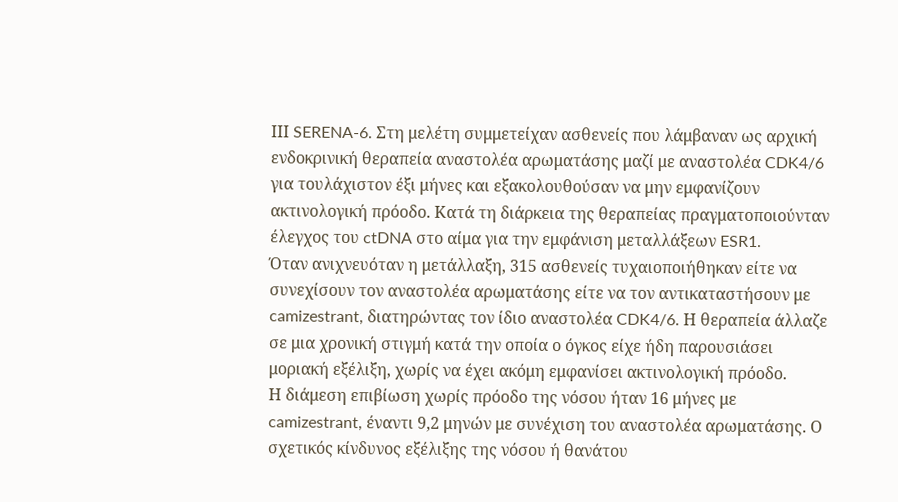ΙΙΙ SERENA-6. Στη μελέτη συμμετείχαν ασθενείς που λάμβαναν ως αρχική ενδοκρινική θεραπεία αναστολέα αρωματάσης μαζί με αναστολέα CDK4/6 για τουλάχιστον έξι μήνες και εξακολουθούσαν να μην εμφανίζουν ακτινολογική πρόοδο. Κατά τη διάρκεια της θεραπείας πραγματοποιούνταν έλεγχος του ctDNA στο αίμα για την εμφάνιση μεταλλάξεων ESR1.
Όταν ανιχνευόταν η μετάλλαξη, 315 ασθενείς τυχαιοποιήθηκαν είτε να συνεχίσουν τον αναστολέα αρωματάσης είτε να τον αντικαταστήσουν με camizestrant, διατηρώντας τον ίδιο αναστολέα CDK4/6. Η θεραπεία άλλαζε σε μια χρονική στιγμή κατά την οποία ο όγκος είχε ήδη παρουσιάσει μοριακή εξέλιξη, χωρίς να έχει ακόμη εμφανίσει ακτινολογική πρόοδο.
Η διάμεση επιβίωση χωρίς πρόοδο της νόσου ήταν 16 μήνες με camizestrant, έναντι 9,2 μηνών με συνέχιση του αναστολέα αρωματάσης. Ο σχετικός κίνδυνος εξέλιξης της νόσου ή θανάτου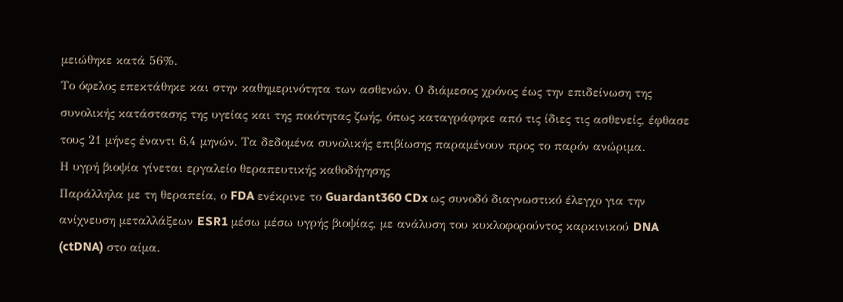μειώθηκε κατά 56%.
Το όφελος επεκτάθηκε και στην καθημερινότητα των ασθενών. Ο διάμεσος χρόνος έως την επιδείνωση της συνολικής κατάστασης της υγείας και της ποιότητας ζωής, όπως καταγράφηκε από τις ίδιες τις ασθενείς, έφθασε τους 21 μήνες έναντι 6,4 μηνών. Τα δεδομένα συνολικής επιβίωσης παραμένουν προς το παρόν ανώριμα.
Η υγρή βιοψία γίνεται εργαλείο θεραπευτικής καθοδήγησης
Παράλληλα με τη θεραπεία, ο FDA ενέκρινε το Guardant360 CDx ως συνοδό διαγνωστικό έλεγχο για την ανίχνευση μεταλλάξεων ESR1 μέσω μέσω υγρής βιοψίας, με ανάλυση του κυκλοφορούντος καρκινικού DNA (ctDNA) στο αίμα.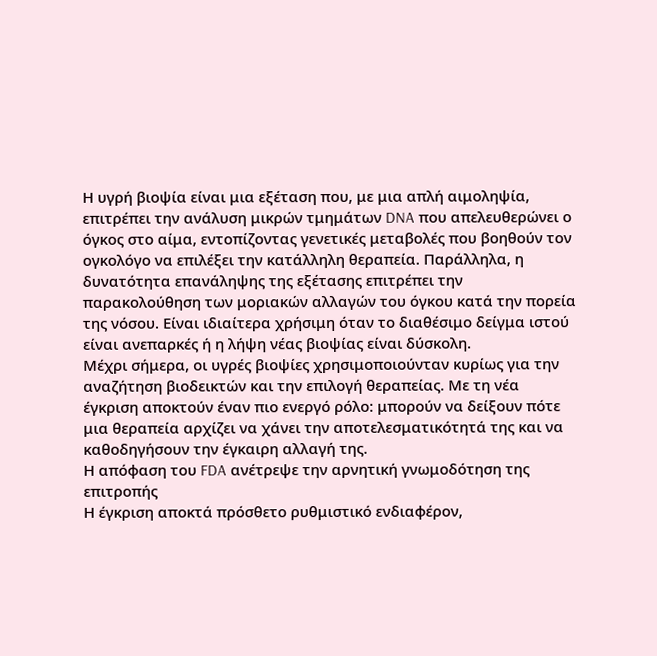Η υγρή βιοψία είναι μια εξέταση που, με μια απλή αιμοληψία, επιτρέπει την ανάλυση μικρών τμημάτων DNA που απελευθερώνει ο όγκος στο αίμα, εντοπίζοντας γενετικές μεταβολές που βοηθούν τον ογκολόγο να επιλέξει την κατάλληλη θεραπεία. Παράλληλα, η δυνατότητα επανάληψης της εξέτασης επιτρέπει την παρακολούθηση των μοριακών αλλαγών του όγκου κατά την πορεία της νόσου. Είναι ιδιαίτερα χρήσιμη όταν το διαθέσιμο δείγμα ιστού είναι ανεπαρκές ή η λήψη νέας βιοψίας είναι δύσκολη.
Μέχρι σήμερα, οι υγρές βιοψίες χρησιμοποιούνταν κυρίως για την αναζήτηση βιοδεικτών και την επιλογή θεραπείας. Με τη νέα έγκριση αποκτούν έναν πιο ενεργό ρόλο: μπορούν να δείξουν πότε μια θεραπεία αρχίζει να χάνει την αποτελεσματικότητά της και να καθοδηγήσουν την έγκαιρη αλλαγή της.
Η απόφαση του FDA ανέτρεψε την αρνητική γνωμοδότηση της επιτροπής
Η έγκριση αποκτά πρόσθετο ρυθμιστικό ενδιαφέρον,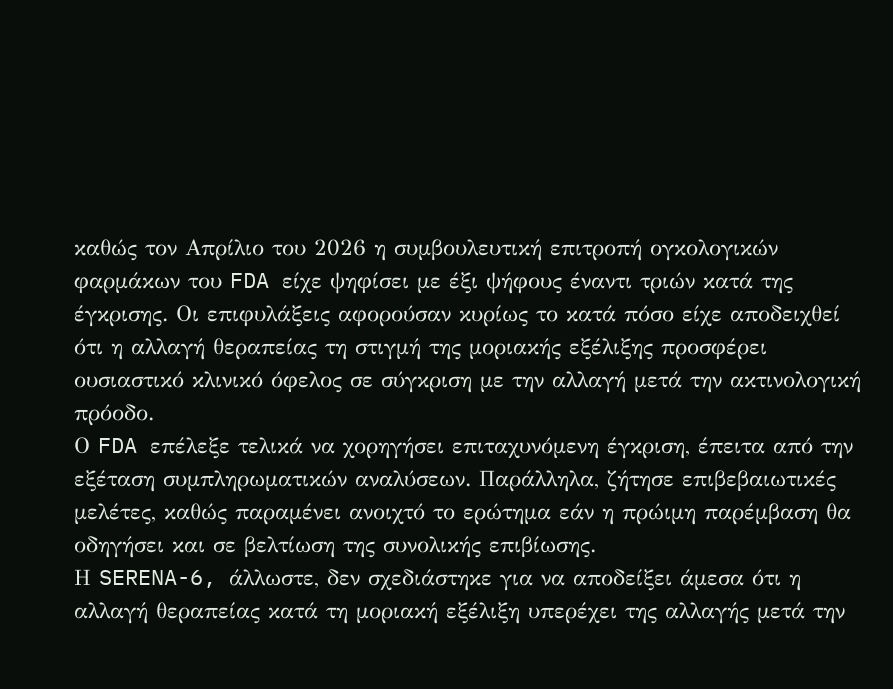καθώς τον Απρίλιο του 2026 η συμβουλευτική επιτροπή ογκολογικών φαρμάκων του FDA είχε ψηφίσει με έξι ψήφους έναντι τριών κατά της έγκρισης. Οι επιφυλάξεις αφορούσαν κυρίως το κατά πόσο είχε αποδειχθεί ότι η αλλαγή θεραπείας τη στιγμή της μοριακής εξέλιξης προσφέρει ουσιαστικό κλινικό όφελος σε σύγκριση με την αλλαγή μετά την ακτινολογική πρόοδο.
Ο FDA επέλεξε τελικά να χορηγήσει επιταχυνόμενη έγκριση, έπειτα από την εξέταση συμπληρωματικών αναλύσεων. Παράλληλα, ζήτησε επιβεβαιωτικές μελέτες, καθώς παραμένει ανοιχτό το ερώτημα εάν η πρώιμη παρέμβαση θα οδηγήσει και σε βελτίωση της συνολικής επιβίωσης.
Η SERENA-6, άλλωστε, δεν σχεδιάστηκε για να αποδείξει άμεσα ότι η αλλαγή θεραπείας κατά τη μοριακή εξέλιξη υπερέχει της αλλαγής μετά την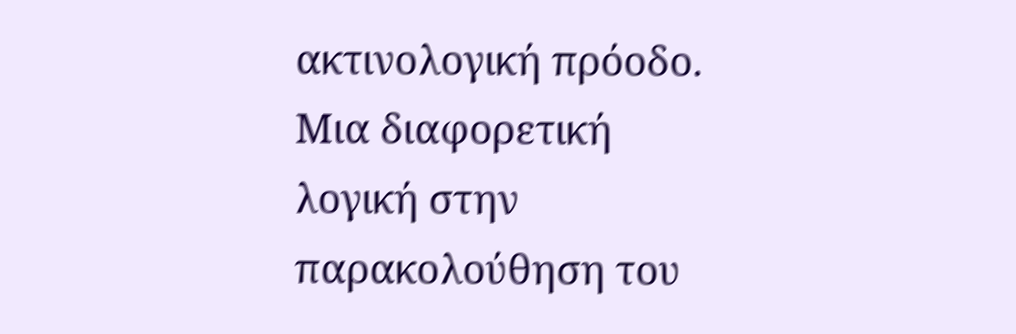ακτινολογική πρόοδο.
Μια διαφορετική λογική στην παρακολούθηση του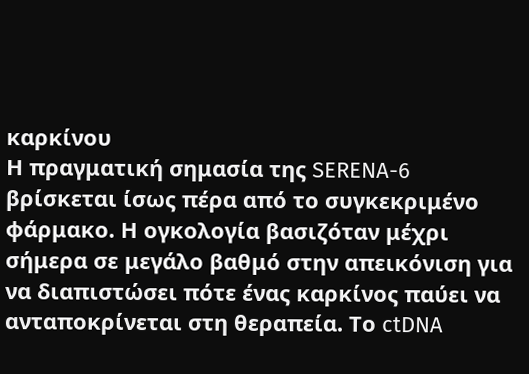καρκίνου
Η πραγματική σημασία της SERENA-6 βρίσκεται ίσως πέρα από το συγκεκριμένο φάρμακο. Η ογκολογία βασιζόταν μέχρι σήμερα σε μεγάλο βαθμό στην απεικόνιση για να διαπιστώσει πότε ένας καρκίνος παύει να ανταποκρίνεται στη θεραπεία. Το ctDNA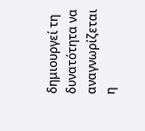δημιουργεί τη δυνατότητα να αναγνωρίζεται η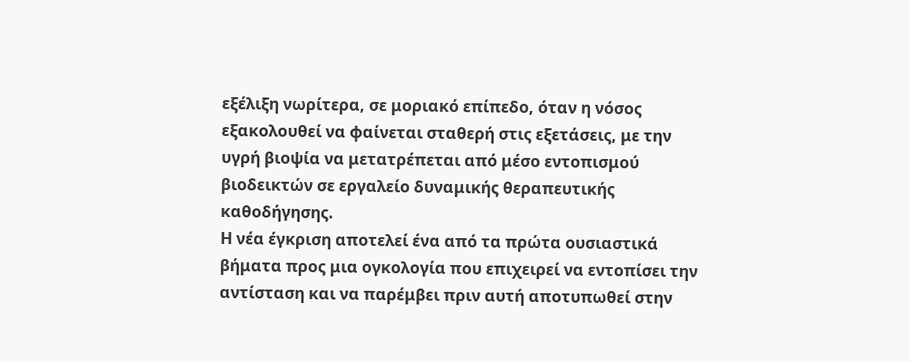εξέλιξη νωρίτερα, σε μοριακό επίπεδο, όταν η νόσος εξακολουθεί να φαίνεται σταθερή στις εξετάσεις, με την υγρή βιοψία να μετατρέπεται από μέσο εντοπισμού βιοδεικτών σε εργαλείο δυναμικής θεραπευτικής καθοδήγησης.
Η νέα έγκριση αποτελεί ένα από τα πρώτα ουσιαστικά βήματα προς μια ογκολογία που επιχειρεί να εντοπίσει την αντίσταση και να παρέμβει πριν αυτή αποτυπωθεί στην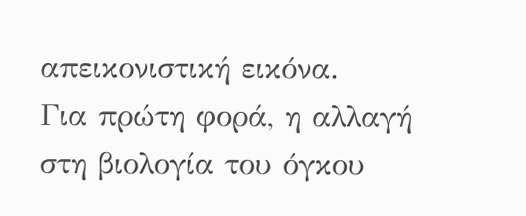απεικονιστική εικόνα.
Για πρώτη φορά, η αλλαγή στη βιολογία του όγκου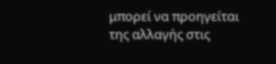μπορεί να προηγείται της αλλαγής στις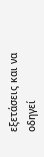εξετάσεις και να οδηγεί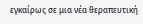εγκαίρως σε μια νέα θεραπευτική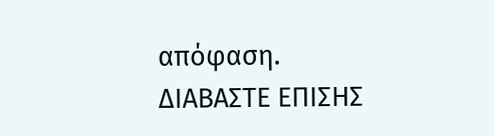απόφαση.
ΔΙΑΒΑΣΤΕ ΕΠΙΣΗΣ